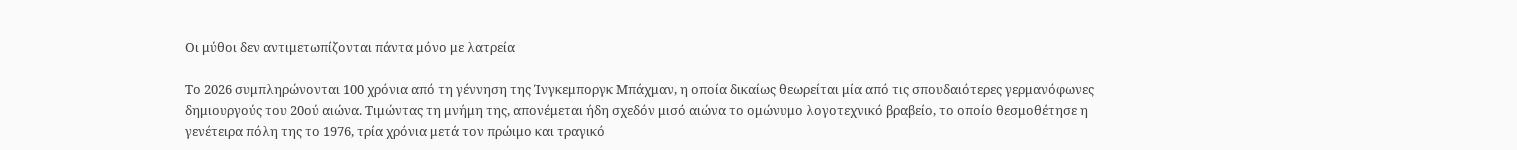Οι μύθοι δεν αντιμετωπίζονται πάντα μόνο με λατρεία

Το 2026 συμπληρώνονται 100 χρόνια από τη γέννηση της Ίνγκεμποργκ Μπάχμαν, η οποία δικαίως θεωρείται μία από τις σπουδαιότερες γερμανόφωνες δημιουργούς του 20ού αιώνα. Τιμώντας τη μνήμη της, απονέμεται ήδη σχεδόν μισό αιώνα το ομώνυμο λογοτεχνικό βραβείο, το οποίο θεσμοθέτησε η γενέτειρα πόλη της το 1976, τρία χρόνια μετά τον πρώιμο και τραγικό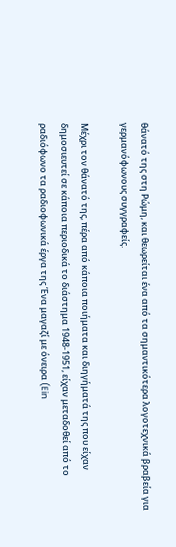θάνατό της στη Ρώμη, και θεωρείται ένα από τα σημαντικότερα λογοτεχνικά βραβεία για γερμανόφωνους συγγραφείς.

Μέχρι τον θάνατό της, πέρα από κάποια ποιήματα και διηγήματά της που είχαν δημοσιευτεί σε κάποια περιοδικά το διάστημα 1948-1951, είχαν μεταδοθεί από το ραδιόφωνο τα ραδιοφωνικά έργα της Ένα μαγαζί με όνειρα (Ein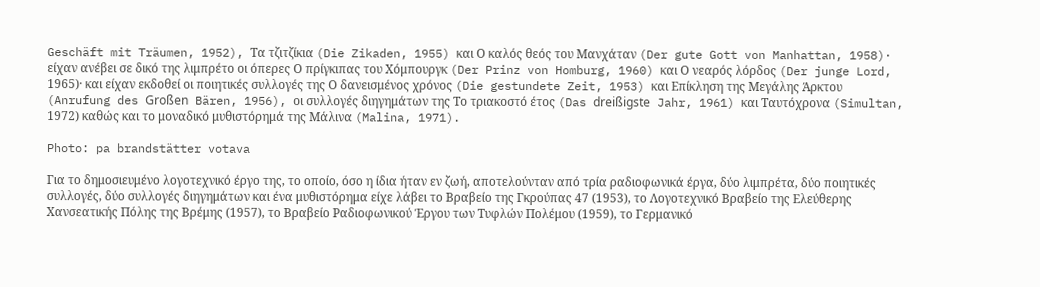Geschäft mit Träumen, 1952), Τα τζιτζίκια (Die Zikaden, 1955) και Ο καλός θεός του Μανχάταν (Der gute Gott von Manhattan, 1958)· είχαν ανέβει σε δικό της λιμπρέτο οι όπερες Ο πρίγκιπας του Χόμπουργκ (Der Prinz von Homburg, 1960) και Ο νεαρός λόρδος (Der junge Lord, 1965)· και είχαν εκδοθεί οι ποιητικές συλλογές της Ο δανεισμένος χρόνος (Die gestundete Zeit, 1953) και Επίκληση της Μεγάλης Άρκτου (Anrufung des Großen Bären, 1956), οι συλλογές διηγημάτων της Το τριακοστό έτος (Das dreißigste Jahr, 1961) και Ταυτόχρονα (Simultan, 1972) καθώς και το μοναδικό μυθιστόρημά της Μάλινα (Malina, 1971).

Photo: pa brandstätter votava

Για το δημοσιευμένο λογοτεχνικό έργο της, το οποίο, όσο η ίδια ήταν εν ζωή, αποτελούνταν από τρία ραδιοφωνικά έργα, δύο λιμπρέτα, δύο ποιητικές συλλογές, δύο συλλογές διηγημάτων και ένα μυθιστόρημα είχε λάβει το Βραβείο της Γκρούπας 47 (1953), το Λογοτεχνικό Βραβείο της Ελεύθερης Χανσεατικής Πόλης της Βρέμης (1957), το Βραβείο Ραδιοφωνικού Έργου των Τυφλών Πολέμου (1959), το Γερμανικό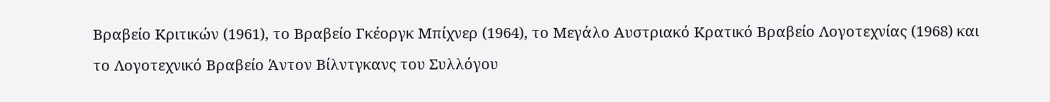Βραβείο Κριτικών (1961), το Βραβείο Γκέοργκ Μπίχνερ (1964), το Μεγάλο Αυστριακό Κρατικό Βραβείο Λογοτεχνίας (1968) και το Λογοτεχνικό Βραβείο Άντον Βίλντγκανς του Συλλόγου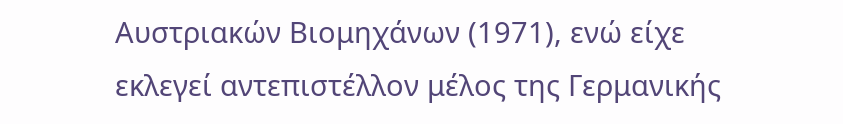Αυστριακών Βιομηχάνων (1971), ενώ είχε εκλεγεί αντεπιστέλλον μέλος της Γερμανικής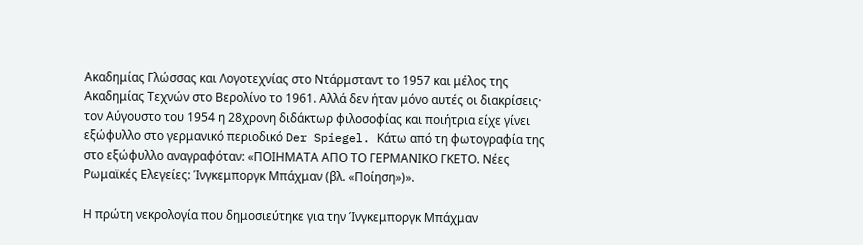Ακαδημίας Γλώσσας και Λογοτεχνίας στο Ντάρμσταντ το 1957 και μέλος της Ακαδημίας Τεχνών στο Βερολίνο το 1961. Αλλά δεν ήταν μόνο αυτές οι διακρίσεις· τον Αύγουστο του 1954 η 28χρονη διδάκτωρ φιλοσοφίας και ποιήτρια είχε γίνει εξώφυλλο στο γερμανικό περιοδικό Der Spiegel. Κάτω από τη φωτογραφία της στο εξώφυλλο αναγραφόταν: «ΠΟΙΗΜΑΤΑ ΑΠΟ ΤΟ ΓΕΡΜΑΝΙΚΟ ΓΚΕΤΟ. Νέες Ρωμαϊκές Ελεγείες: Ίνγκεμποργκ Μπάχμαν (βλ. «Ποίηση»)».

Η πρώτη νεκρολογία που δημοσιεύτηκε για την Ίνγκεμποργκ Μπάχμαν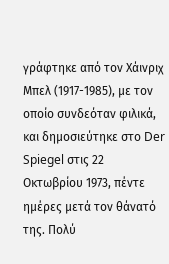γράφτηκε από τον Χάινριχ Μπελ (1917-1985), με τον οποίο συνδεόταν φιλικά, και δημοσιεύτηκε στο Der Spiegel στις 22 Οκτωβρίου 1973, πέντε ημέρες μετά τον θάνατό της. Πολύ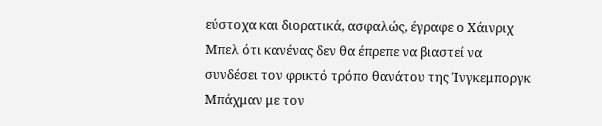εύστοχα και διορατικά, ασφαλώς, έγραφε ο Χάινριχ Μπελ ότι κανένας δεν θα έπρεπε να βιαστεί να συνδέσει τον φρικτό τρόπο θανάτου της Ίνγκεμποργκ Μπάχμαν με τον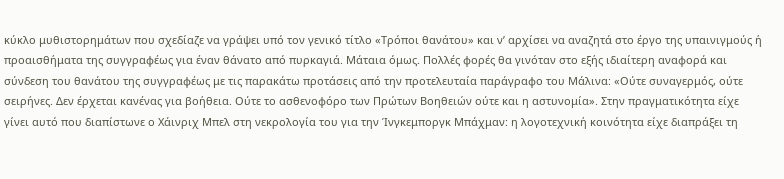κύκλο μυθιστορημάτων που σχεδίαζε να γράψει υπό τον γενικό τίτλο «Τρόποι θανάτου» και ν’ αρχίσει να αναζητά στο έργο της υπαινιγμούς ή προαισθήματα της συγγραφέως για έναν θάνατο από πυρκαγιά. Μάταια όμως. Πολλές φορές θα γινόταν στο εξής ιδιαίτερη αναφορά και σύνδεση του θανάτου της συγγραφέως με τις παρακάτω προτάσεις από την προτελευταία παράγραφο του Μάλινα: «Ούτε συναγερμός, ούτε σειρήνες. Δεν έρχεται κανένας για βοήθεια. Ούτε το ασθενοφόρο των Πρώτων Βοηθειών ούτε και η αστυνομία». Στην πραγματικότητα είχε γίνει αυτό που διαπίστωνε ο Χάινριχ Μπελ στη νεκρολογία του για την Ίνγκεμποργκ Μπάχμαν: η λογοτεχνική κοινότητα είχε διαπράξει τη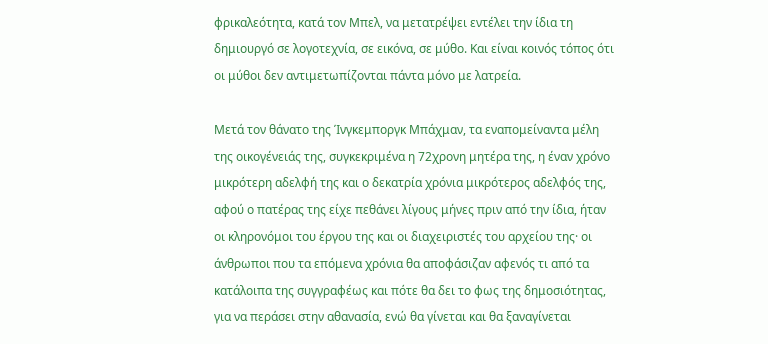φρικαλεότητα, κατά τον Μπελ, να μετατρέψει εντέλει την ίδια τη δημιουργό σε λογοτεχνία, σε εικόνα, σε μύθο. Και είναι κοινός τόπος ότι οι μύθοι δεν αντιμετωπίζονται πάντα μόνο με λατρεία.

Μετά τον θάνατο της Ίνγκεμποργκ Μπάχμαν, τα εναπομείναντα μέλη της οικογένειάς της, συγκεκριμένα η 72χρονη μητέρα της, η έναν χρόνο μικρότερη αδελφή της και ο δεκατρία χρόνια μικρότερος αδελφός της, αφού ο πατέρας της είχε πεθάνει λίγους μήνες πριν από την ίδια, ήταν οι κληρονόμοι του έργου της και οι διαχειριστές του αρχείου της· οι άνθρωποι που τα επόμενα χρόνια θα αποφάσιζαν αφενός τι από τα κατάλοιπα της συγγραφέως και πότε θα δει το φως της δημοσιότητας, για να περάσει στην αθανασία, ενώ θα γίνεται και θα ξαναγίνεται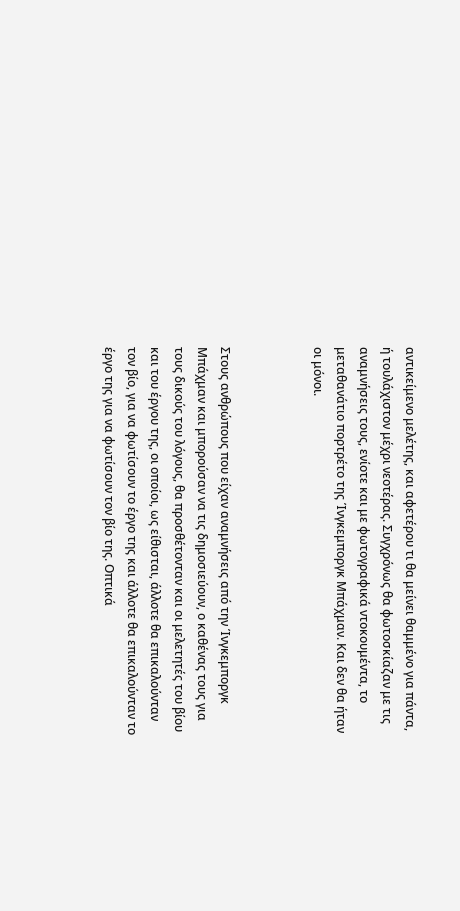αντικείμενο μελέτης, και αφετέρου τι θα μείνει θαμμένο για πάντα, ή τουλάχιστον μέχρι νεοτέρας. Συγχρόνως θα φωτοσκίαζαν με τις αναμνήσεις τους, ενίοτε και με φωτογραφικά ντοκουμέντα, το μεταθανάτιο πορτρέτο της Ίνγκεμποργκ Μπάχμαν. Και δεν θα ήταν οι μόνοι.



Στους ανθρώπους που είχαν αναμνήσεις από την Ίνγκεμποργκ Μπάχμαν και μπορούσαν να τις δημοσιεύουν, ο καθένας τους για τους δικούς του λόγους, θα προσθέτονταν και οι μελετητές του βίου και του έργου της, οι οποίοι, ως είθισται, άλλοτε θα επικαλούνταν τον βίο, για να φωτίσουν το έργο της και άλλοτε θα επικαλούνταν το έργο της για να φωτίσουν τον βίο της. Οπτικά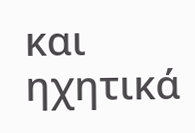και ηχητικά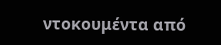ντοκουμέντα από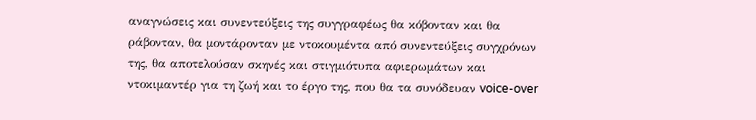αναγνώσεις και συνεντεύξεις της συγγραφέως θα κόβονταν και θα ράβονταν, θα μοντάρονταν με ντοκουμέντα από συνεντεύξεις συγχρόνων της, θα αποτελούσαν σκηνές και στιγμιότυπα αφιερωμάτων και ντοκιμαντέρ για τη ζωή και το έργο της, που θα τα συνόδευαν voice-over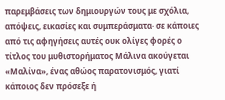παρεμβάσεις των δημιουργών τους με σχόλια, απόψεις, εικασίες και συμπεράσματα· σε κάποιες από τις αφηγήσεις αυτές ουκ ολίγες φορές ο τίτλος του μυθιστορήματος Μάλινα ακούγεται «Μαλίνα», ένας αθώος παρατονισμός, γιατί κάποιος δεν πρόσεξε ή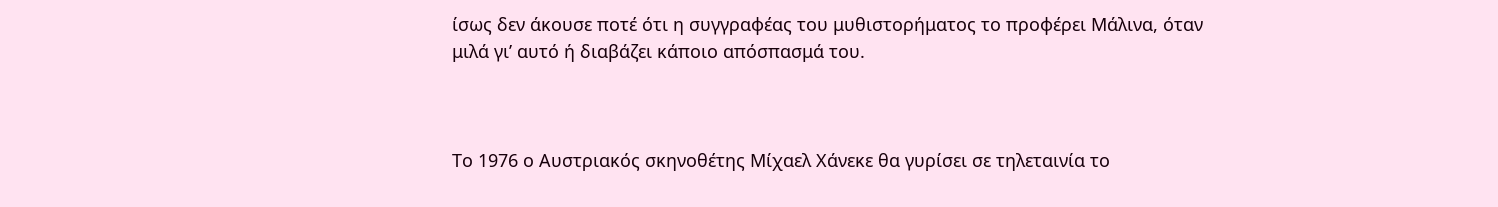ίσως δεν άκουσε ποτέ ότι η συγγραφέας του μυθιστορήματος το προφέρει Μάλινα, όταν μιλά γι’ αυτό ή διαβάζει κάποιο απόσπασμά του.



Το 1976 ο Αυστριακός σκηνοθέτης Μίχαελ Χάνεκε θα γυρίσει σε τηλεταινία το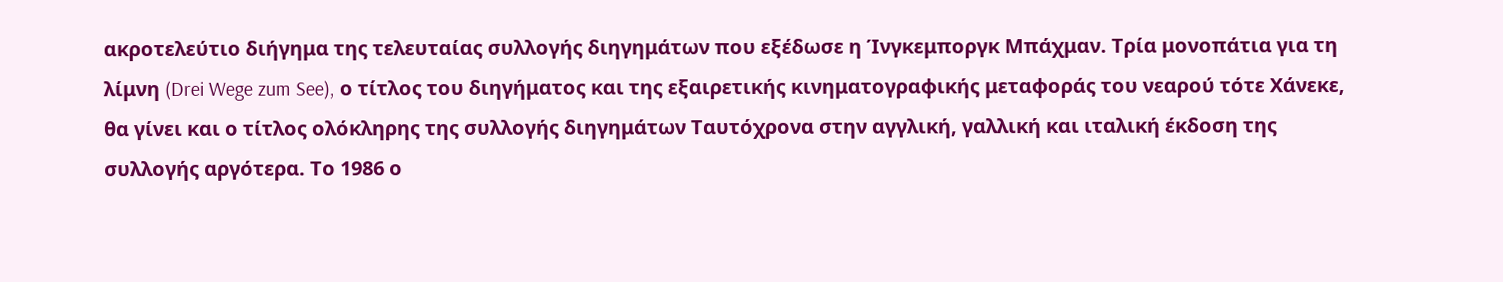ακροτελεύτιο διήγημα της τελευταίας συλλογής διηγημάτων που εξέδωσε η Ίνγκεμποργκ Μπάχμαν. Τρία μονοπάτια για τη λίμνη (Drei Wege zum See), ο τίτλος του διηγήματος και της εξαιρετικής κινηματογραφικής μεταφοράς του νεαρού τότε Χάνεκε, θα γίνει και ο τίτλος ολόκληρης της συλλογής διηγημάτων Ταυτόχρονα στην αγγλική, γαλλική και ιταλική έκδοση της συλλογής αργότερα. Το 1986 ο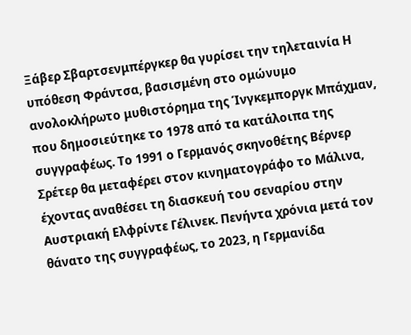Ξάβερ Σβαρτσενμπέργκερ θα γυρίσει την τηλεταινία Η υπόθεση Φράντσα, βασισμένη στο ομώνυμο ανολοκλήρωτο μυθιστόρημα της Ίνγκεμποργκ Μπάχμαν,  που δημοσιεύτηκε το 1978 από τα κατάλοιπα της συγγραφέως. Το 1991 ο Γερμανός σκηνοθέτης Βέρνερ Σρέτερ θα μεταφέρει στον κινηματογράφο το Μάλινα, έχοντας αναθέσει τη διασκευή του σεναρίου στην Αυστριακή Ελφρίντε Γέλινεκ. Πενήντα χρόνια μετά τον θάνατο της συγγραφέως, το 2023, η Γερμανίδα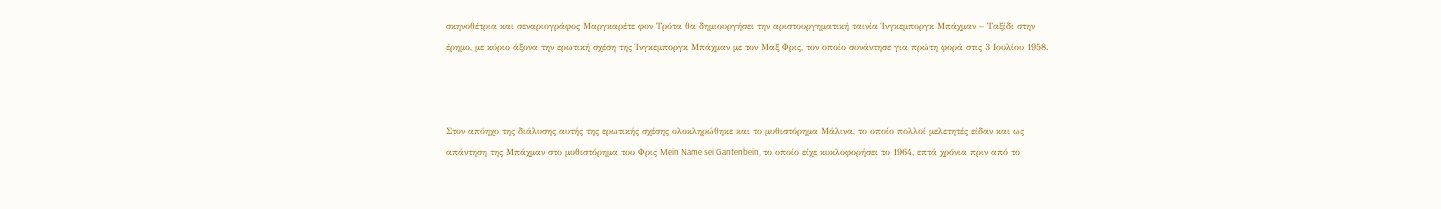σκηνοθέτρια και σεναριογράφος Μαργκαρέτε φον Τρότα θα δημιουργήσει την αριστουργηματική ταινία Ίνγκεμποργκ Μπάχμαν – Ταξίδι στην έρημο, με κύριο άξονα την ερωτική σχέση της Ίνγκεμποργκ Μπάχμαν με τον Μαξ Φρις, τον οποίο συνάντησε για πρώτη φορά στις 3 Ιουλίου 1958.



Στον απόηχο της διάλυσης αυτής της ερωτικής σχέσης ολοκληρώθηκε και το μυθιστόρημα Μάλινα, το οποίο πολλοί μελετητές είδαν και ως απάντηση της Μπάχμαν στο μυθιστόρημα του Φρις Mein Name sei Gantenbein, το οποίο είχε κυκλοφορήσει το 1964, επτά χρόνια πριν από το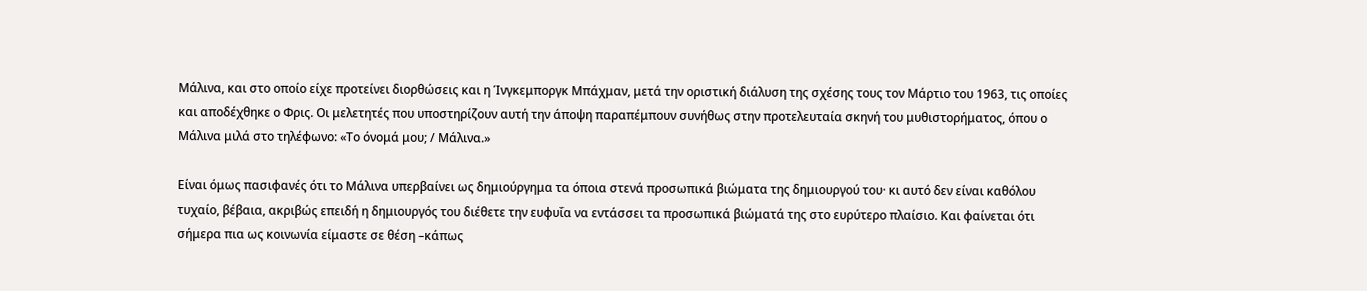Μάλινα, και στο οποίο είχε προτείνει διορθώσεις και η Ίνγκεμποργκ Μπάχμαν, μετά την οριστική διάλυση της σχέσης τους τον Μάρτιο του 1963, τις οποίες και αποδέχθηκε ο Φρις. Οι μελετητές που υποστηρίζουν αυτή την άποψη παραπέμπουν συνήθως στην προτελευταία σκηνή του μυθιστορήματος, όπου ο Μάλινα μιλά στο τηλέφωνο: «Το όνομά μου; / Μάλινα.»

Είναι όμως πασιφανές ότι το Μάλινα υπερβαίνει ως δημιούργημα τα όποια στενά προσωπικά βιώματα της δημιουργού του· κι αυτό δεν είναι καθόλου τυχαίο, βέβαια, ακριβώς επειδή η δημιουργός του διέθετε την ευφυΐα να εντάσσει τα προσωπικά βιώματά της στο ευρύτερο πλαίσιο. Και φαίνεται ότι σήμερα πια ως κοινωνία είμαστε σε θέση –κάπως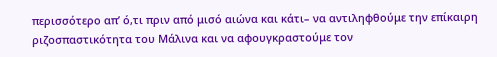περισσότερο απ’ ό,τι πριν από μισό αιώνα και κάτι– να αντιληφθούμε την επίκαιρη ριζοσπαστικότητα του Μάλινα και να αφουγκραστούμε τον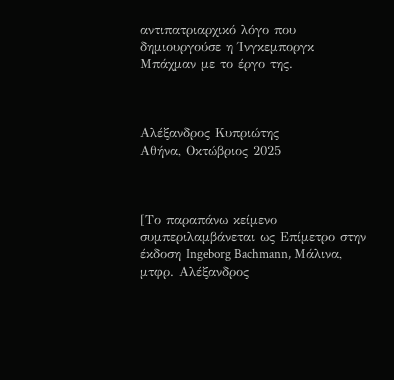αντιπατριαρχικό λόγο που δημιουργούσε η Ίνγκεμποργκ Μπάχμαν με το έργο της.



Αλέξανδρος Κυπριώτης
Αθήνα, Οκτώβριος 2025



[Το παραπάνω κείμενο συμπεριλαμβάνεται ως Επίμετρο στην έκδοση Ingeborg Bachmann, Μάλινα, μτφρ. Αλέξανδρος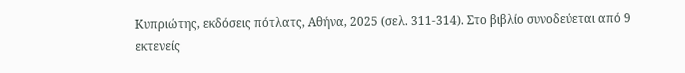Κυπριώτης, εκδόσεις πότλατς, Αθήνα, 2025 (σελ. 311-314). Στο βιβλίο συνοδεύεται από 9 εκτενείς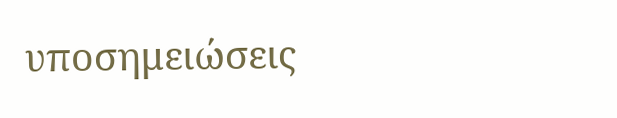υποσημειώσεις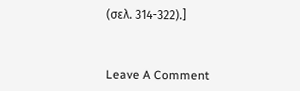(σελ. 314-322).]



Leave A Comment